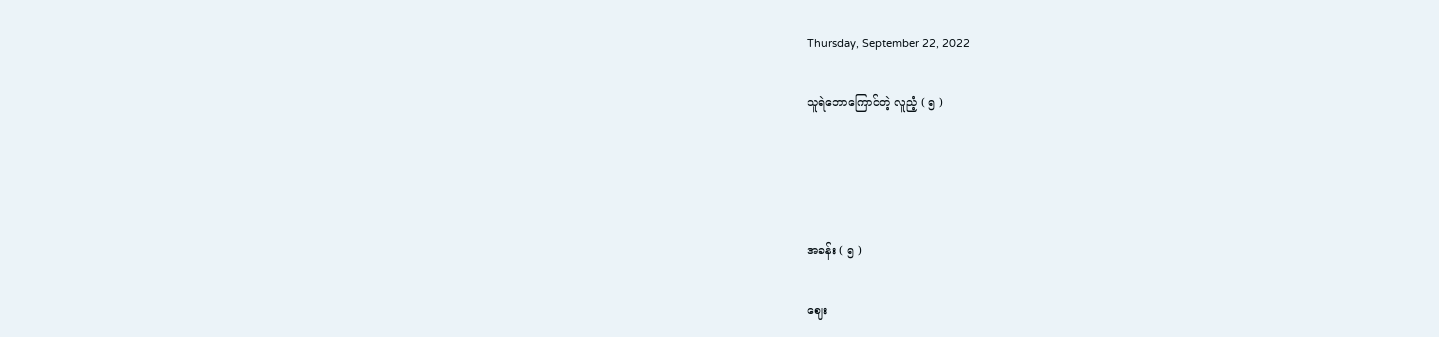Thursday, September 22, 2022

သူရဲဘောကြောင်တဲ့ လူညံ့ ( ၅ )




အခန်း ( ၅ )

ဈေး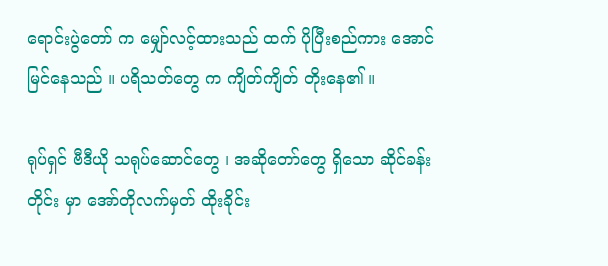ရောင်းပွဲတော် က မျှော်လင့်ထားသည် ထက် ပိုပြီးစည်ကား အောင်မြင်နေသည် ။ ပရိသတ်တွေ က ကျိတ်ကျိတ် တိုးနေ၏ ။

ရုပ်ရှင် ဗီဒီယို သရုပ်ဆောင်တွေ ၊ အဆိုတော်တွေ ရှိသော ဆိုင်ခန်း တိုင်း မှာ အော်တိုလက်မှတ် ထိုးခိုင်း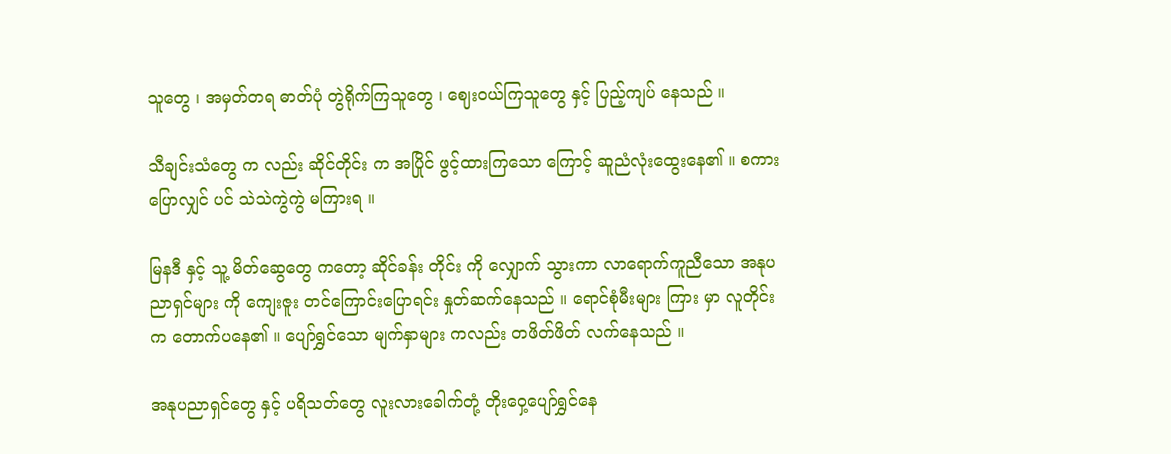သူတွေ ၊ အမှတ်တရ ဓာတ်ပုံ တွဲရိုက်ကြသူတွေ ၊ ဈေးဝယ်ကြသူတွေ နှင့် ပြည့်ကျပ် နေသည် ။

သီချင်းသံတွေ က လည်း ဆိုင်တိုင်း က အပြိုင် ဖွင့်ထားကြသော ကြောင့် ဆူညံလုံးထွေးနေ၏ ။ စကား ပြောလျှင် ပင် သဲသဲကွဲကွဲ မကြားရ ။

မြနဒီ နှင့် သူ့ မိတ်ဆွေတွေ ကတော့ ဆိုင်ခန်း တိုင်း ကို လျှောက် သွားကာ လာရောက်ကူညီသော အနုပညာရှင်များ ကို ကျေးဇူး တင်ကြောင်းပြောရင်း နှုတ်ဆက်နေသည် ။ ရောင်စုံမီးများ ကြား မှာ လူတိုင်း က တောက်ပနေ၏ ။ ပျော်ရွှင်သော မျက်နှာများ ကလည်း တဖိတ်ဖိတ် လက်နေသည် ။

အနုပညာရှင်တွေ နှင့် ပရိသတ်တွေ လူးလားခေါက်တုံ့ တိုးဝှေ့ပျော်ရွှင်နေ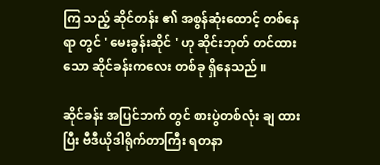ကြ သည့် ဆိုင်တန်း ၏ အစွန်ဆုံးထောင့် တစ်နေရာ တွင် ' မေးခွန်းဆိုင် ' ဟု ဆိုင်းဘုတ် တင်ထားသော ဆိုင်ခန်းကလေး တစ်ခု ရှိနေသည် ။

ဆိုင်ခန်း အပြင်ဘက် တွင် စားပွဲတစ်လုံး ချ ထားပြီး ဗီဒီယိုဒါရိုက်တာကြီး ရတနာ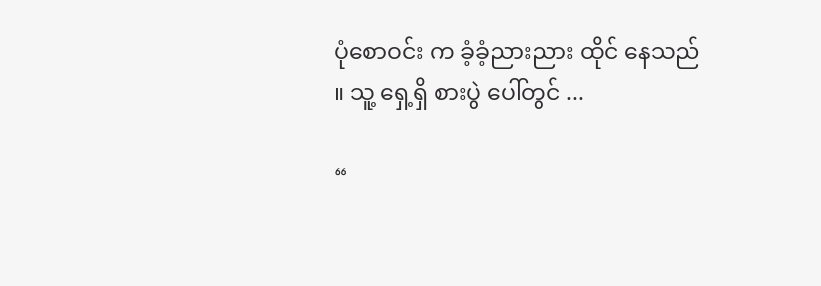ပုံစောဝင်း က ခံ့ခံ့ညားညား ထိုင် နေသည် ။ သူ့ ရှေ့ရှိ စားပွဲ ပေါ်တွင် ...

“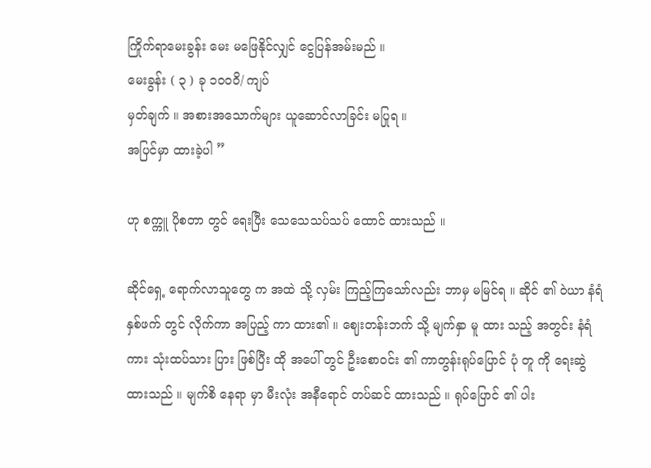ကြိုက်ရာမေးခွန်း မေး မဖြေနိုင်လျှင် ငွေပြန်အမ်းမည် ။
မေးခွန်း ( ၃ ) ခု ၁ဝဝဝိ/ ကျပ်
မှတ်ချက် ။ အစားအသောက်များ ယူဆောင်လာခြင်း မပြုရ ။
အပြင်မှာ ထားခဲ့ပါ ”

ဟု စက္ကူ ပိုစတာ တွင် ရေးပြီး သေသေသပ်သပ် ထောင် ထားသည် ။

ဆိုင်ရှေ့ ရောက်လာသူတွေ က အထဲ သို့ လှမ်း ကြည့်ကြသော်လည်း ဘာမှ မမြင်ရ ။ ဆိုင် ၏ ဝဲယာ နံရံ နှစ်ဖက် တွင် လိုက်ကာ အပြည့် ကာ ထား၏ ။ ဈေးတန်းဘက် သို့ မျက်နှာ မူ ထား သည့် အတွင်း နံရံ ကား သုံးထပ်သား ပြား ဖြစ်ပြီး ထို အပေါ် တွင် ဦးစောဝင်း ၏ ကာတွန်းရုပ်ပြောင် ပုံ တူ ကို ရေးဆွဲ ထားသည် ။ မျက်စိ နေရာ မှာ မီးလုံး အနီရောင် တပ်ဆင် ထားသည် ။ ရုပ်ပြောင် ၏ ပါး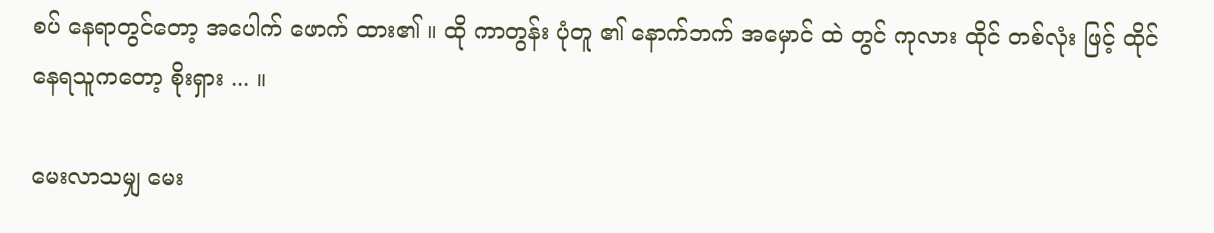စပ် နေရာတွင်တော့ အပေါက် ဖောက် ထား၏ ။ ထို ကာတွန်း ပုံတူ ၏ နောက်ဘက် အမှောင် ထဲ တွင် ကုလား ထိုင် တစ်လုံး ဖြင့် ထိုင် နေရသူကတော့ စိုးရှား ... ။

မေးလာသမျှ မေး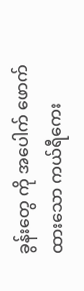ခွန်းတွေ ကို အပေါက် ဖောက် ထားသော ကယ်ရီကေး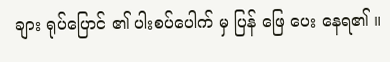ချား ရုပ်ပြောင် ၏ ပါးစပ်ပေါက် မှ ပြန် ဖြေ ပေး နေရ၏ ။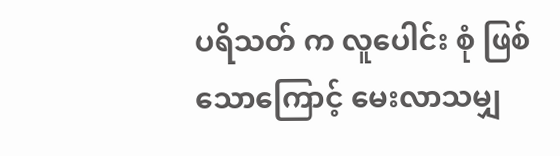ပရိသတ် က လူပေါင်း စုံ ဖြစ်သောကြောင့် မေးလာသမျှ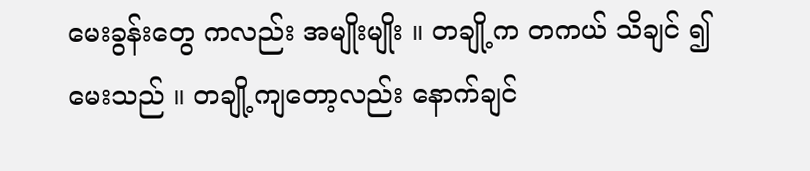မေးခွန်းတွေ ကလည်း အမျိုးမျိုး ။ တချို့က တကယ် သိချင် ၍ မေးသည် ။ တချို့ကျတော့လည်း နောက်ချင်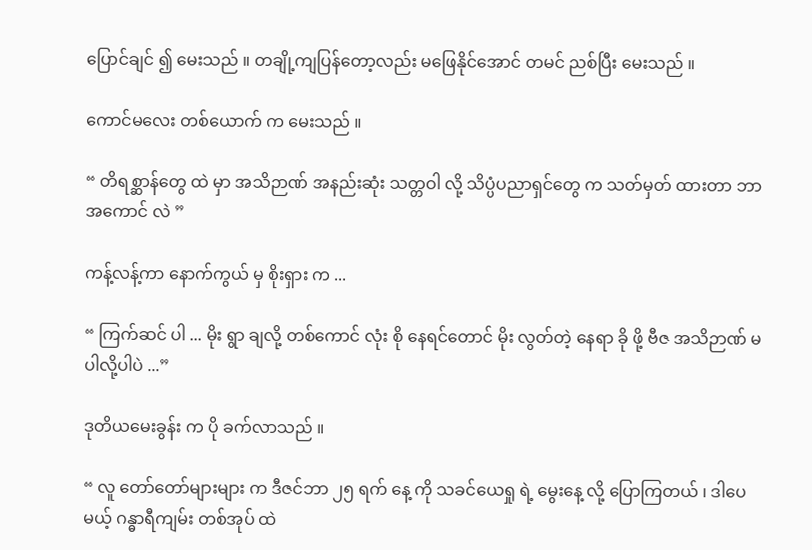ပြောင်ချင် ၍ မေးသည် ။ တချို့ကျပြန်တော့လည်း မဖြေနိုင်အောင် တမင် ညစ်ပြီး မေးသည် ။

ကောင်မလေး တစ်ယောက် က မေးသည် ။

“ တိရစ္ဆာန်တွေ ထဲ မှာ အသိဉာဏ် အနည်းဆုံး သတ္တဝါ လို့ သိပ္ပံပညာရှင်တွေ က သတ်မှတ် ထားတာ ဘာ အကောင် လဲ ”

ကန့်လန့်ကာ နောက်ကွယ် မှ စိုးရှား က ...

“ ကြက်ဆင် ပါ ... မိုး ရွာ ချလို့ တစ်ကောင် လုံး စို နေရင်တောင် မိုး လွတ်တဲ့ နေရာ ခို ဖို့ ဗီဇ အသိဉာဏ် မပါလို့ပါပဲ ...”

ဒုတိယမေးခွန်း က ပို ခက်လာသည် ။

“ လူ တော်တော်များများ က ဒီဇင်ဘာ ၂၅ ရက် နေ့ ကို သခင်ယေရှု ရဲ့ မွေးနေ့ လို့ ပြောကြတယ် ၊ ဒါပေမယ့် ဂန္ဓာရီကျမ်း တစ်အုပ် ထဲ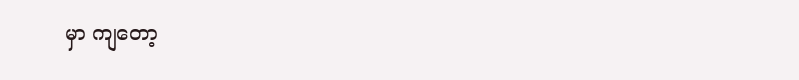မှာ ကျတော့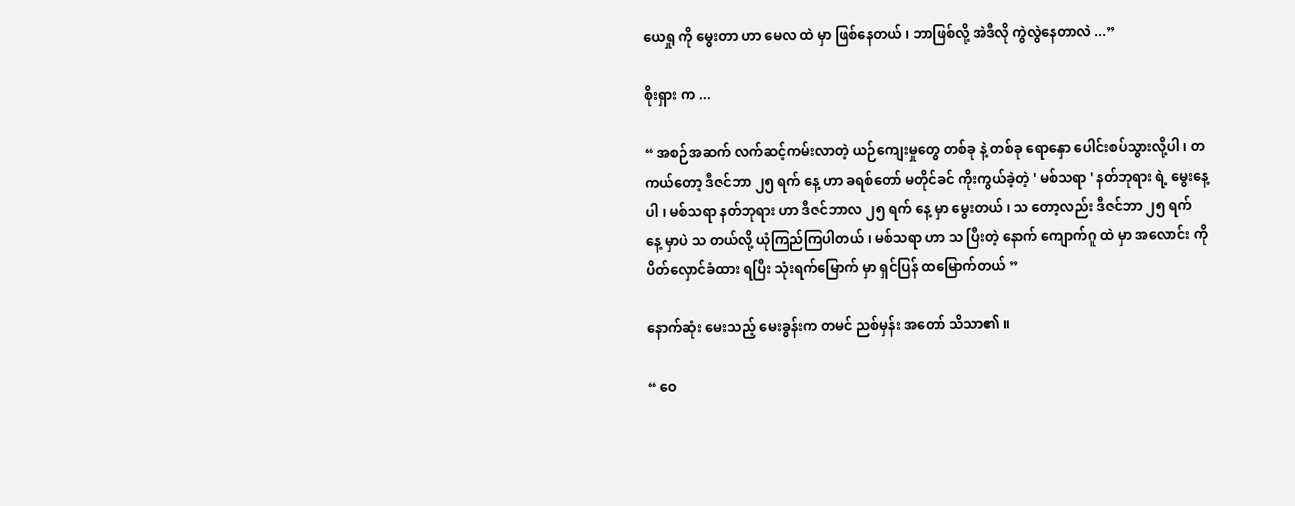ယေရှု ကို မွေးတာ ဟာ မေလ ထဲ မှာ ဖြစ်နေတယ် ၊ ဘာဖြစ်လို့ အဲဒီလို ကွဲလွဲနေတာလဲ ...”

စိုးရှား က ...

“ အစဉ်အဆက် လက်ဆင့်ကမ်းလာတဲ့ ယဉ်ကျေးမှုတွေ တစ်ခု နဲ့ တစ်ခု ရောနှော ပေါင်းစပ်သွားလို့ပါ ၊ တကယ်တော့ ဒီဇင်ဘာ ၂၅ ရက် နေ့ ဟာ ခရစ်တော် မတိုင်ခင် ကိုးကွယ်ခဲ့တဲ့ ' မစ်သရာ ' နတ်ဘုရား ရဲ့ မွေးနေ့ပါ ၊ မစ်သရာ နတ်ဘုရား ဟာ ဒီဇင်ဘာလ ၂၅ ရက် နေ့ မှာ မွေးတယ် ၊ သ တော့လည်း ဒီဇင်ဘာ ၂၅ ရက် နေ့ မှာပဲ သ တယ်လို့ ယုံကြည်ကြပါတယ် ၊ မစ်သရာ ဟာ သ ပြီးတဲ့ နောက် ကျောက်ဂူ ထဲ မှာ အလောင်း ကို ပိတ်လှောင်ခံထား ရပြီး သုံးရက်မြောက် မှာ ရှင်ပြန် ထမြောက်တယ် ”

နောက်ဆုံး မေးသည့် မေးခွန်းက တမင် ညစ်မှန်း အတော် သိသာ၏ ။

“ ဝေ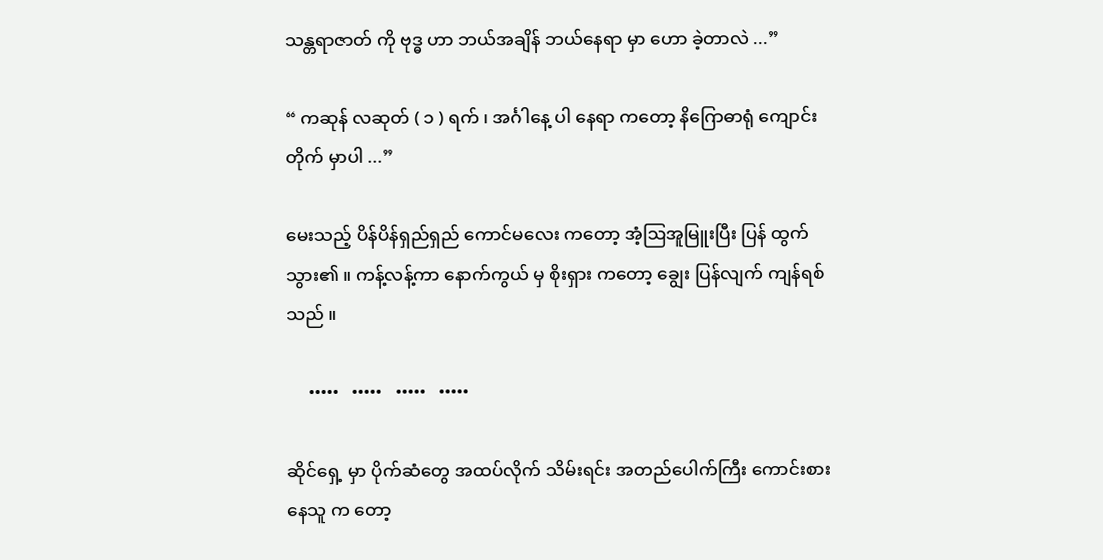သန္တရာဇာတ် ကို ဗုဒ္ဓ ဟာ ဘယ်အချိန် ဘယ်နေရာ မှာ ဟော ခဲ့တာလဲ ...”

“ ကဆုန် လဆုတ် ( ၁ ) ရက် ၊ အင်္ဂါနေ့ ပါ နေရာ ကတော့ နိဂြောဓာရုံ ကျောင်းတိုက် မှာပါ ...”

မေးသည့် ပိန်ပိန်ရှည်ရှည် ကောင်မလေး ကတော့ အံ့ဩအူမြူးပြီး ပြန် ထွက်သွား၏ ။ ကန့်လန့်ကာ နောက်ကွယ် မှ စိုးရှား ကတော့ ချွေး ပြန်လျက် ကျန်ရစ်သည် ။

     •••••   •••••   •••••   •••••

ဆိုင်ရှေ့ မှာ ပိုက်ဆံတွေ အထပ်လိုက် သိမ်းရင်း အတည်ပေါက်ကြီး ကောင်းစားနေသူ က တော့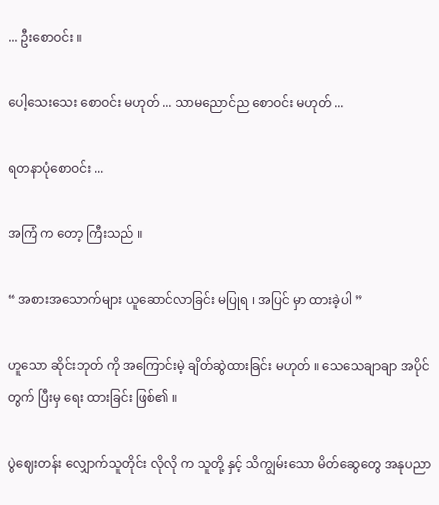... ဦးစောဝင်း ။

ပေါ့သေးသေး စောဝင်း မဟုတ် ... သာမညောင်ည စောဝင်း မဟုတ် ...

ရတနာပုံစောဝင်း ...

အကြံ က တော့ ကြီးသည် ။

“ အစားအသောက်များ ယူဆောင်လာခြင်း မပြုရ ၊ အပြင် မှာ ထားခဲ့ပါ ”

ဟူသော ဆိုင်းဘုတ် ကို အကြောင်းမဲ့ ချိတ်ဆွဲထားခြင်း မဟုတ် ။ သေသေချာချာ အပိုင်တွက် ပြီးမှ ရေး ထားခြင်း ဖြစ်၏ ။

ပွဲဈေးတန်း လျှောက်သူတိုင်း လိုလို က သူတို့ နှင့် သိကျွမ်းသော မိတ်ဆွေတွေ အနုပညာ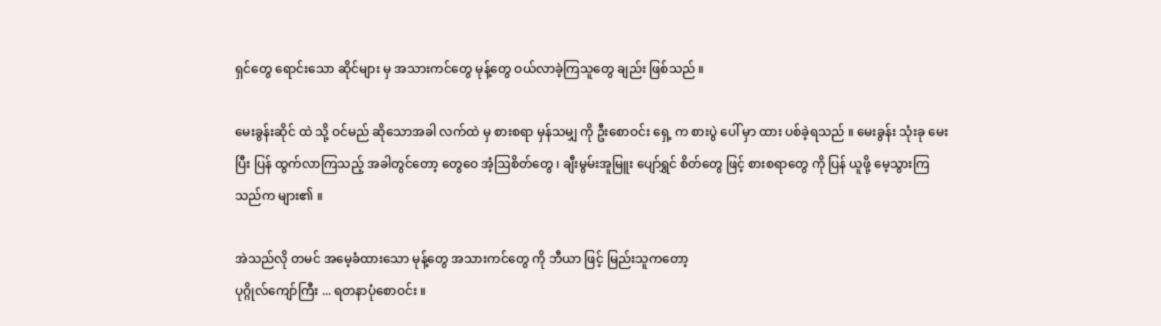ရှင်တွေ ရောင်းသော ဆိုင်များ မှ အသားကင်တွေ မုန့်တွေ ဝယ်လာခဲ့ကြသူတွေ ချည်း ဖြစ်သည် ။

မေးခွန်းဆိုင် ထဲ သို့ ဝင်မည် ဆိုသောအခါ လက်ထဲ မှ စားစရာ မှန်သမျှ ကို ဦးစောဝင်း ရှေ့ က စားပွဲ ပေါ် မှာ ထား ပစ်ခဲ့ရသည် ။ မေးခွန်း သုံးခု မေးပြီး ပြန် ထွက်လာကြသည့် အခါတွင်တော့ တွေဝေ အံ့ဩစိတ်တွေ ၊ ချီးမွမ်းအူမြူး ပျော်ရွှင် စိတ်တွေ ဖြင့် စားစရာတွေ ကို ပြန် ယူဖို့ မေ့သွားကြသည်က များ၏ ။

အဲသည်လို တမင် အမေ့ခံထားသော မုန့်တွေ အသားကင်တွေ ကို ဘီယာ ဖြင့် မြည်းသူကတော့
ပုဂ္ဂိုလ်ကျော်ကြီး ... ရတနာပုံစောဝင်း ။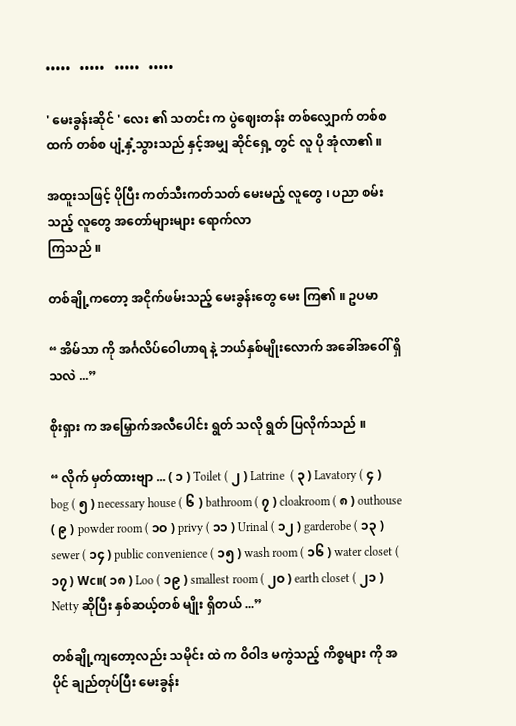•••••   •••••   •••••   •••••

' မေးခွန်းဆိုင် ' လေး ၏ သတင်း က ပွဲဈေးတန်း တစ်လျှောက် တစ်စ ထက် တစ်စ ပျံ့နှံ့သွားသည် နှင့်အမျှ ဆိုင်ရှေ့ တွင် လူ ပို အုံလာ၏ ။

အထူးသဖြင့် ပိုပြီး ကတ်သီးကတ်သတ် မေးမည့် လူတွေ ၊ ပညာ စမ်းသည့် လူတွေ အတော်များများ ရောက်လာ
ကြသည် ။

တစ်ချို့ကတော့ အငိုက်ဖမ်းသည့် မေးခွန်းတွေ မေး ကြ၏ ။ ဥပမာ

“ အိမ်သာ ကို အင်္ဂလိပ်ဝေါဟာရ နဲ့ ဘယ်နှစ်မျိုးလောက် အခေါ်အဝေါ် ရှိသလဲ ...”

စိုးရှား က အမြှောက်အလီပေါင်း ရွတ် သလို ရွတ် ပြလိုက်သည် ။

“ လိုက် မှတ်ထားဗျာ ... ( ၁ ) Toilet ( ၂ ) Latrine  ( ၃ ) Lavatory ( ၄ )  bog ( ၅ ) necessary house ( ၆ ) bathroom ( ၇ ) cloakroom ( ၈ ) outhouse ( ၉ ) powder room ( ၁ဝ ) privy ( ၁၁ ) Urinal ( ၁၂ ) garderobe ( ၁၃ ) sewer ( ၁၄ ) public convenience ( ၁၅ ) wash room ( ၁၆ ) water closet ( ၁၇ ) Wc။( ၁၈ ) Loo ( ၁၉ ) smallest room ( ၂ဝ ) earth closet ( ၂၁ ) Netty ဆိုပြီး နှစ်ဆယ့်တစ် မျိုး ရှိတယ် ...”

တစ်ချို့ကျတော့လည်း သမိုင်း ထဲ က ဝိဝါဒ မကွဲသည့် ကိစ္စများ ကို အပိုင် ချည်တုပ်ပြီး မေးခွန်း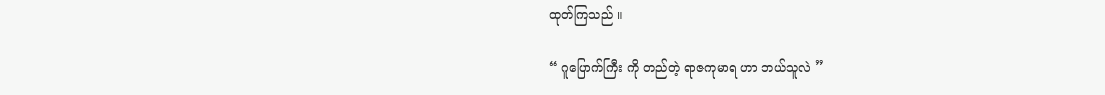ထုတ်ကြသည် ။

“ ဂူပြောက်ကြီး ကို တည်တဲ့ ရာဇကုမာရ ဟာ ဘယ်သူလဲ ”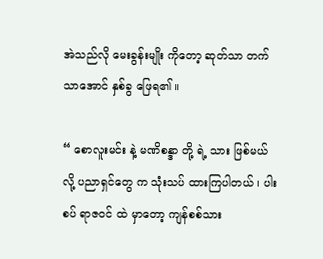အဲသည်လို မေးခွန်းမျိုး ကိုတော့ ဆုတ်သာ တက်သာအောင် နှစ်ခွ ဖြေရ၏ ။

“ စောလူးမင်း နဲ့ မဏိစန္ဒာ တို့ ရဲ့ သား ဖြစ်မယ်လို့ ပညာရှင်တွေ က သုံးသပ် ထားကြပါတယ် ၊ ပါးစပ် ရာဇဝင် ထဲ မှာတော့ ကျန်စစ်သား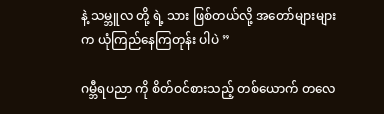နဲ့ သမ္ဘူလ တို့ ရဲ့ သား ဖြစ်တယ်လို့ အတော်များများ က ယုံကြည်နေကြတုန်း ပါပဲ ”

ဂမ္ဘီရပညာ ကို စိတ်ဝင်စားသည့် တစ်ယောက် တလေ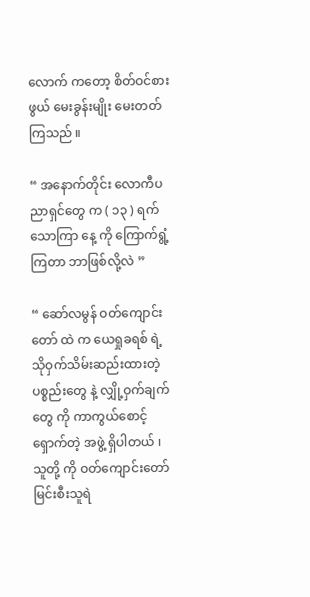လောက် ကတော့ စိတ်ဝင်စားဖွယ် မေးခွန်းမျိုး မေးတတ်ကြသည် ။

“ အနောက်တိုင်း လောကီပညာရှင်တွေ က ( ၁၃ ) ရက် သောကြာ နေ့ ကို ကြောက်ရွံ့ကြတာ ဘာဖြစ်လို့လဲ ”

“ ဆော်လမွန် ဝတ်ကျောင်းတော် ထဲ က ယေရှုခရစ် ရဲ့ သိုဝှက်သိမ်းဆည်းထားတဲ့ ပစ္စည်းတွေ နဲ့ လျှို့ဝှက်ချက် တွေ ကို ကာကွယ်‌စောင့်ရှောက်တဲ့ အဖွဲ့ ရှိပါတယ် ၊ သူတို့ ကို ဝတ်ကျောင်းတော် မြင်းစီးသူရဲ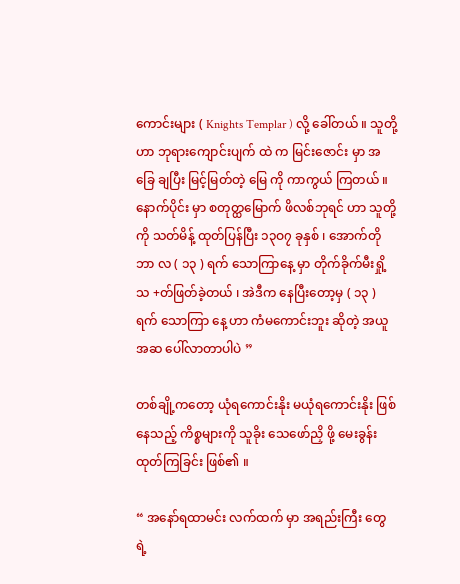ကောင်းများ ( Knights Templar ) လို့ ခေါ်တယ် ။ သူတို့ဟာ ဘုရားကျောင်းပျက် ထဲ က မြင်းဇောင်း မှာ အခြေ ချပြီး မြင့်မြတ်တဲ့ မြေ ကို ကာကွယ် ကြတယ် ။ နောက်ပိုင်း မှာ စတုတ္ထမြောက် ဖိလစ်ဘုရင် ဟာ သူတို့ ကို သတ်မိန့် ထုတ်ပြန်ပြီး ၁၃ဝ၇ ခုနှစ် ၊ အောက်တိုဘာ လ ( ၁၃ ) ရက် သောကြာနေ့ မှာ တိုက်ခိုက်မီးရှို့ သ +တ်ဖြတ်ခဲ့တယ် ၊ အဲဒီက နေပြီးတော့မှ ( ၁၃ ) ရက် သောကြာ နေ့ ဟာ ကံမကောင်းဘူး ဆိုတဲ့ အယူအဆ ပေါ်လာတာပါပဲ ”

တစ်ချို့ကတော့ ယုံရကောင်းနိုး မယုံရကောင်းနိုး ဖြစ်နေသည့် ကိစ္စများကို သူခိုး သေဖော်ညှိ ဖို့ မေးခွန်း ထုတ်ကြခြင်း ဖြစ်၏ ။

“ အနော်ရထာမင်း လက်ထက် မှာ အရည်းကြီး တွေ ရဲ့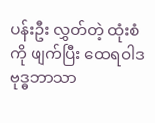ပန်းဦး လွှတ်တဲ့ ထုံးစံကို ဖျက်ပြီး ထေရဝါဒ ဗုဒ္ဓဘာသာ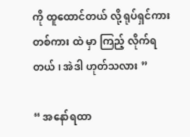ကို ထူထောင်တယ် လို့ ရုပ်ရှင်ကား တစ်ကား ထဲ မှာ ကြည့် လိုက်ရတယ် ၊ အဲဒါ ဟုတ်သလား ”

“ အနော်ရထာ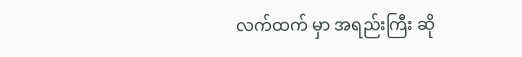လက်ထက် မှာ အရည်းကြီး ဆို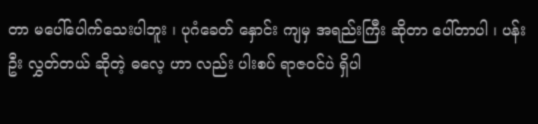တာ မပေါ်ပေါက်သေးပါဘူး ၊ ပုဂံခေတ် နှောင်း ကျမှ အရည်းကြီး ဆိုတာ ပေါ်တာပါ ၊ ပန်းဦး လွှတ်တယ် ဆိုတဲ့ ဓလေ့ ဟာ လည်း ပါးစပ် ရာဇဝင်ပဲ ရှိပါ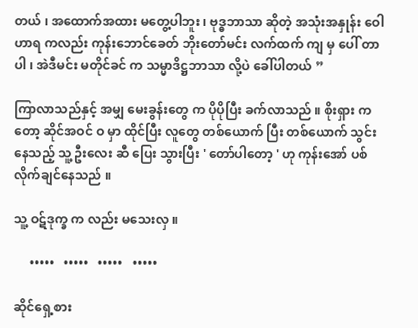တယ် ၊ အထောက်အထား မတွေ့ပါဘူး ၊ ဗုဒ္ဓဘာသာ ဆိုတဲ့ အသုံးအနှုန်း ဝေါဟာရ ကလည်း ကုန်းဘောင်ခေတ် ဘိုးတော်မင်း လက်ထက် ကျ မှ ပေါ် တာပါ ၊ အဲဒီမင်း မတိုင်ခင် က သမ္မာဒိဋ္ဌဘာသာ လို့ပဲ ခေါ်ပါတယ် ”

ကြာလာသည်နှင့် အမျှ မေးခွန်းတွေ က ပိုပိုပြီး ခက်လာသည် ။ စိုးရှား ကတော့ ဆိုင်အဝင် ဝ မှာ ထိုင်ပြီး လူတွေ တစ်ယောက် ပြီး တစ်ယောက် သွင်းနေသည့် သူ့ ဦးလေး ဆီ ပြေး သွားပြီး ' တော်ပါတော့ ' ဟု ကုန်းအော် ပစ်လိုက်ချင်နေသည် ။

သူ့ ဝဋ်ဒုက္ခ က လည်း မသေးလှ ။

     •••••   •••••   •••••   •••••

ဆိုင်ရှေ့စား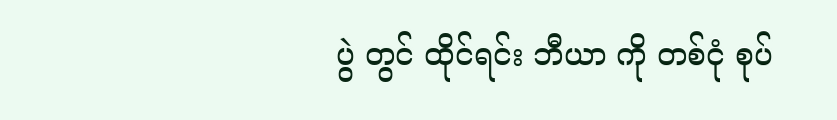ပွဲ တွင် ထိုင်ရင်း ဘီယာ ကို တစ်ငုံ စုပ်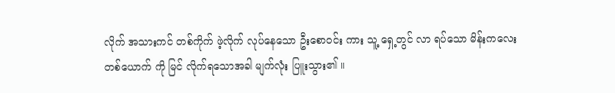လိုက် အသားကင် တစ်ကိုက် ဖဲ့လိုက် လုပ်နေသော ဦးစောဝင်း ကား သူ့ ရှေ့တွင် လာ ရပ်သော မိန်းကလေး တစ်ယောက် ကို မြင် လိုက်ရသောအခါ မျက်လုံး ပြူးသွား၏ ။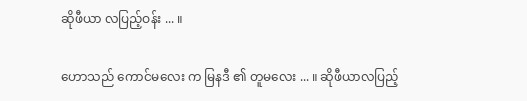ဆိုဖီယာ လပြည့်ဝန်း ... ။

ဟောသည် ကောင်မလေး က မြနဒီ ၏ တူမလေး ... ။ ဆိုဖီယာလပြည့်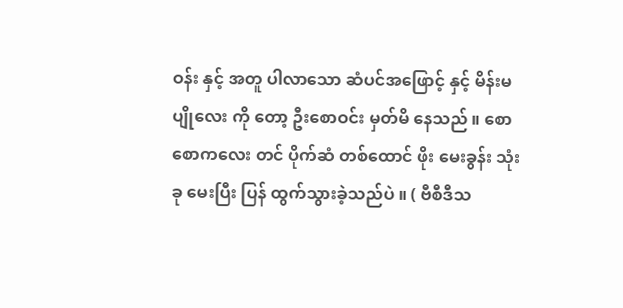ဝန်း နှင့် အတူ ပါလာသော ဆံပင်အဖြောင့် နှင့် မိန်းမပျိုလေး ကို တော့ ဦးစောဝင်း မှတ်မိ နေသည် ။ စောစောကလေး တင် ပိုက်ဆံ တစ်ထောင် ဖိုး မေးခွန်း သုံးခု မေးပြီး ပြန် ထွက်သွားခဲ့သည်ပဲ ။ ( ဗီစီဒီသ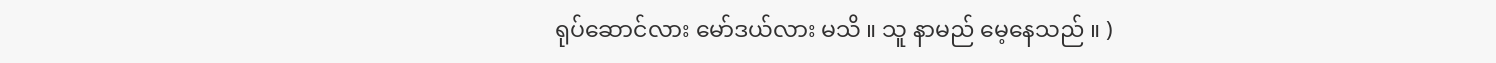ရုပ်ဆောင်လား မော်ဒယ်လား မသိ ။ သူ နာမည် မေ့နေသည် ။ )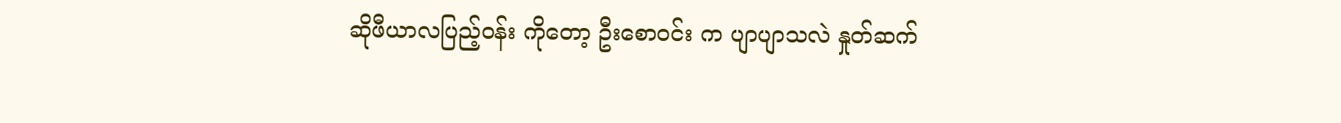ဆိုဖီယာလပြည့်ဝန်း ကိုတော့ ဦးစောဝင်း က ပျာပျာသလဲ နှုတ်ဆက်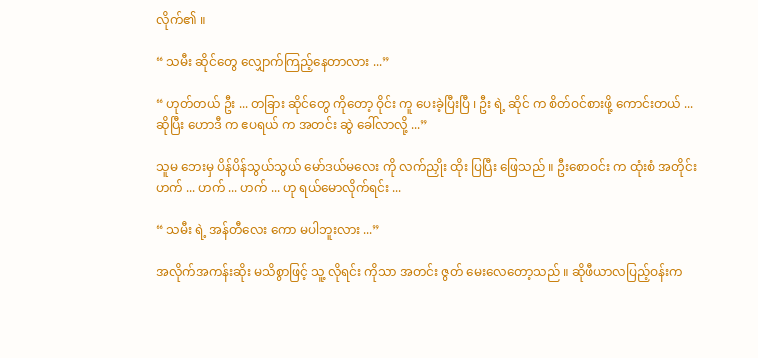လိုက်၏ ။

“ သမီး ဆိုင်တွေ လျှောက်ကြည့်နေတာလား ...”

“ ဟုတ်တယ် ဦး ... တခြား ဆိုင်တွေ ကိုတော့ ဝိုင်း ကူ ပေးခဲ့ပြီးပြီ ၊ ဦး ရဲ့ ဆိုင် က စိတ်ဝင်စားဖို့ ကောင်းတယ် ... ဆိုပြီး ဟောဒီ က ဧပရယ် က အတင်း ဆွဲ ခေါ်လာလို့ ...”

သူမ ဘေးမှ ပိန်ပိန်သွယ်သွယ် မော်ဒယ်မလေး ကို လက်ညှိုး ထိုး ပြပြီး ဖြေသည် ။ ဦးစောဝင်း က ထုံးစံ အတိုင်း ဟက် ... ဟက် ... ဟက် ... ဟု ရယ်မောလိုက်ရင်း ...

“ သမီး ရဲ့ အန်တီလေး ကော မပါဘူးလား ...”

အလိုက်အကန်းဆိုး မသိစွာဖြင့် သူ့ လိုရင်း ကိုသာ အတင်း ဇွတ် မေးလေတော့သည် ။ ဆိုဖီယာလပြည့်ဝန်းက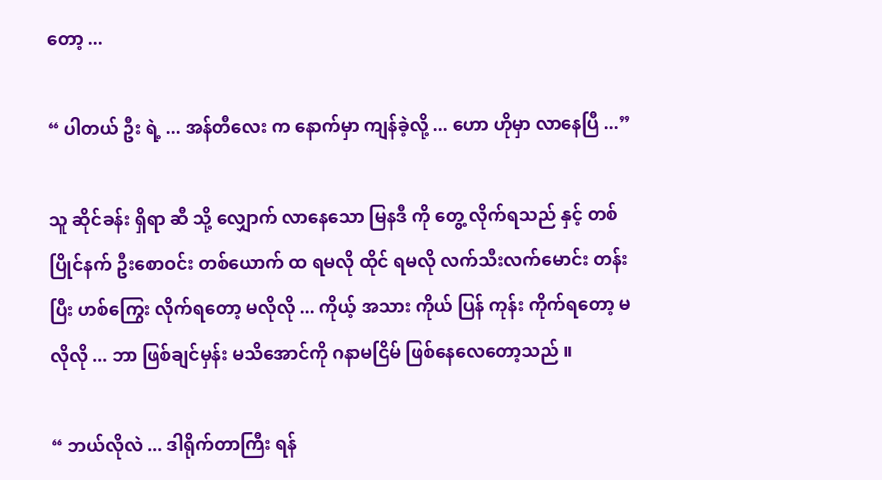တော့ ...

“ ပါတယ် ဦး ရဲ့ ... အန်တီလေး က နောက်မှာ ကျန်ခဲ့လို့ ... ဟော ဟိုမှာ လာနေပြီ ...”

သူ ဆိုင်ခန်း ရှိရာ ဆီ သို့ လျှောက် လာနေသော မြနဒီ ကို တွေ့ လိုက်ရသည် နှင့် တစ်ပြိုင်နက် ဦးစောဝင်း တစ်ယောက် ထ ရမလို ထိုင် ရမလို လက်သီးလက်မောင်း တန်းပြီး ဟစ်ကြွေး လိုက်ရတော့ မလိုလို ... ကိုယ့် အသား ကိုယ် ပြန် ကုန်း ကိုက်ရတော့ မလိုလို ... ဘာ ဖြစ်ချင်မှန်း မသိအောင်ကို ဂနာမငြိမ် ဖြစ်နေလေတော့သည် ။

“ ဘယ်လိုလဲ ... ဒါရိုက်တာကြီး ရန်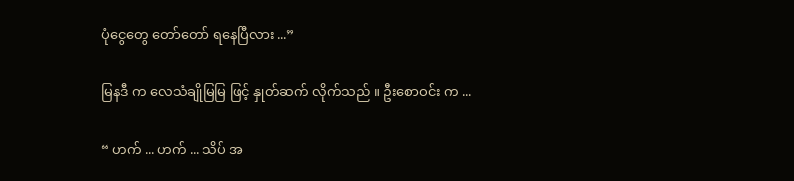ပုံငွေတွေ တော်တော် ရနေပြီလား ...”

မြနဒီ က လေသံချိုမြမြ ဖြင့် နှုတ်ဆက် လိုက်သည် ။ ဦးစောဝင်း က ...

“ ဟက် ... ဟက် ... သိပ် အ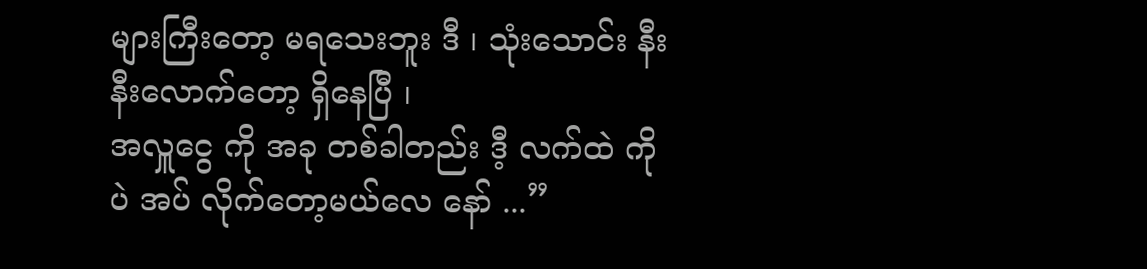များကြီးတော့ မရသေးဘူး ဒီ ၊ သုံးသောင်း နီးနီးလောက်တော့ ရှိနေပြီ ၊
အလှူငွေ ကို အခု တစ်ခါတည်း ဒီ့ လက်ထဲ ကိုပဲ အပ် လိုက်တော့မယ်လေ နော် ...”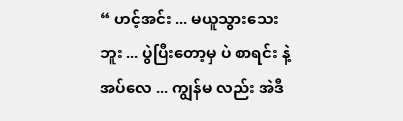“ ဟင့်အင်း ... မယူသွားသေးဘူး ... ပွဲပြီးတော့မှ ပဲ စာရင်း နဲ့ အပ်လေ ... ကျွန်မ လည်း အဲဒီ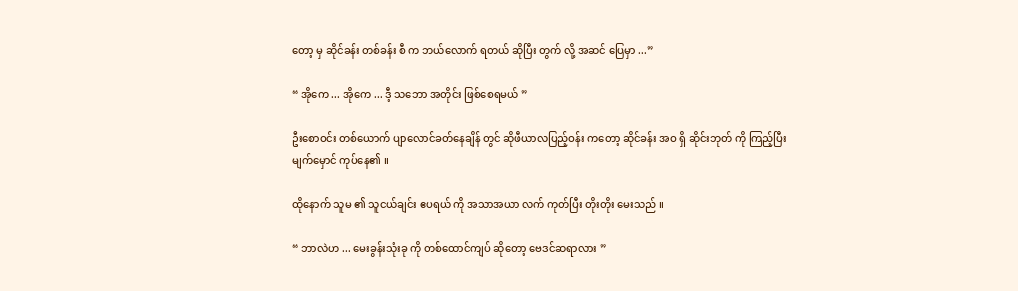တော့ မှ ဆိုင်ခန်း တစ်ခန်း စီ က ဘယ်လောက် ရတယ် ဆိုပြီး တွက် လို့ အဆင် ပြေမှာ ...”

“ အိုကေ ... အိုကေ ... ဒီ့ သဘော အတိုင်း ဖြစ်စေရမယ် ”

ဦးစောဝင်း တစ်ယောက် ပျာလောင်ခတ်နေချိန် တွင် ဆိုဖီယာလပြည့်ဝန်း ကတော့ ဆိုင်ခန်း အဝ ရှိ ဆိုင်းဘုတ် ကို ကြည့်ပြီး မျက်မှောင် ကုပ်နေ၏ ။

ထိုနောက် သူမ ၏ သူငယ်ချင်း ဧပရယ် ကို အသာအယာ လက် ကုတ်ပြီး တိုးတိုး မေးသည် ။

“ ဘာလဲဟ ... မေးခွန်းသုံးခု ကို တစ်ထောင်ကျပ် ဆိုတော့ ဗေဒင်ဆရာလား ”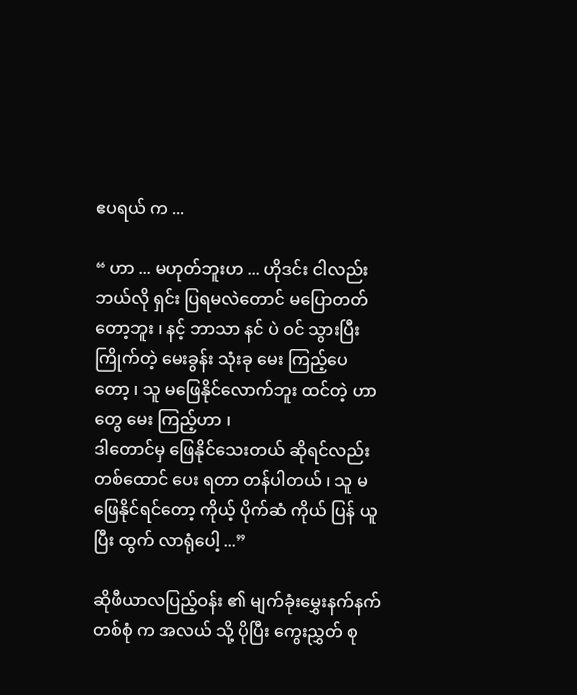ဧပရယ် က ...

“ ဟာ ... မဟုတ်ဘူးဟ ... ဟိုဒင်း ငါလည်း ဘယ်လို ရှင်း ပြရမလဲတောင် မပြောတတ်တော့ဘူး ၊ နင့် ဘာသာ နင် ပဲ ဝင် သွားပြီး ကြိုက်တဲ့ မေးခွန်း သုံးခု မေး ကြည့်ပေ တော့ ၊ သူ မဖြေနိုင်လောက်ဘူး ထင်တဲ့ ဟာတွေ မေး ကြည့်ဟာ ၊
ဒါတောင်မှ ဖြေနိုင်သေးတယ် ဆိုရင်လည်း တစ်ထောင် ပေး ရတာ တန်ပါတယ် ၊ သူ မဖြေနိုင်ရင်တော့ ကိုယ့် ပိုက်ဆံ ကိုယ် ပြန် ယူပြီး ထွက် လာရုံပေါ့ ...”

ဆိုဖီယာလပြည့်ဝန်း ၏ မျက်ခုံးမွှေးနက်နက် တစ်စုံ က အလယ် သို့ ပိုပြီး ကွေးညွှတ် စု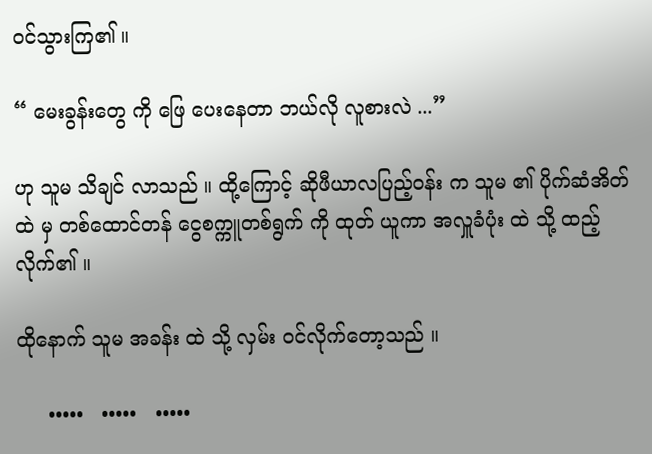ဝင်သွားကြ၏ ။

“ မေးခွန်းတွေ ကို ဖြေ ပေးနေတာ ဘယ်လို လူစားလဲ ...”

ဟု သူမ သိချင် လာသည် ။ ထို့ကြောင့် ဆိုဖီယာလပြည့်ဝန်း က သူမ ၏ ပိုက်ဆံအိတ် ထဲ မှ တစ်ထောင်တန် ငွေစက္ကူတစ်ရွက် ကို ထုတ် ယူကာ အလှူခံပုံး ထဲ သို့ ထည့် လိုက်၏ ။

ထိုနောက် သူမ အခန်း ထဲ သို့ လှမ်း ဝင်လိုက်တော့သည် ။

     •••••   •••••   •••••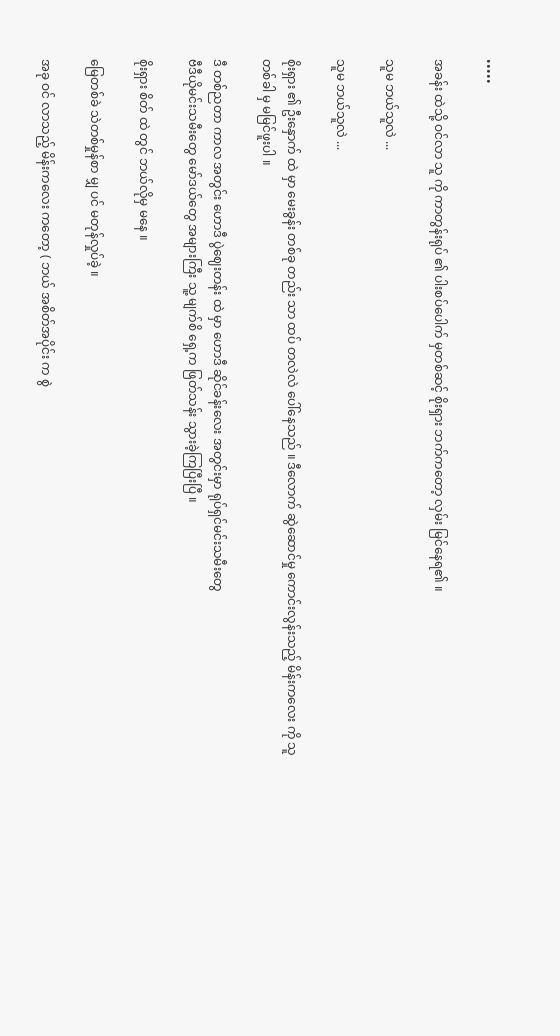•••••

အခန်း ထဲသို့ ဝင်လာ သူ ကို ကာတွန်းရုပ် ၏ ပါးစပ်ပေါက် မှတစ်ဆင့် စိုးရှား ဘက်ကတော့ လှမ်း မြင်နေရ၏ ။

သူမ ဘယ်သူလဲ ...

သူမ ဘယ်သူလဲ ...

စိုးရှား ၏ ဦးနှောက် ထဲ မှာ မေးခွန်း တစ်ခု တည်း သာ ထပ် တလဲလဲ ပေါ်နေသည် ။ ဒီလောက် ဆွဲဆောင်မှု ကောင်းလွန်းသည့် မိန်းကလေး ကို သူ တစ်ခါ မှ မမြင်ဖူးပါ ။

ဒီ တစ်ညတာ ကာလ အတွင်း ဟောဒီ ပွဲဈေးတန်း ထဲ မှာ ဟောဒီ ဆိုင်ခန်းလေး အတွင်းမှာ ရုပ်ရှင်မင်းသမီးတွေ
ဗီဒီယိုမင်းသမီးတွေ မော်ဒယ်တွေ အများကြီး သူ့ မျက်စိ ရှေ့က ဖြတ်သန်း သွားခဲ့ကြပြီးပြီ ။

စိုးရှား စိတ် ထဲ တွင် ဘယ်လိုမှ မနေ ။

မြေတစ်ခဲ သဲတစ်မှုန်စာ မျှ ပင် မတုန်လှုပ်ခဲ့ ။

အခု ဝင် လာသည့် မိန်းကလေး ကတော့ ( ဘယ် အစိတ်အပိုင်း က စွဲ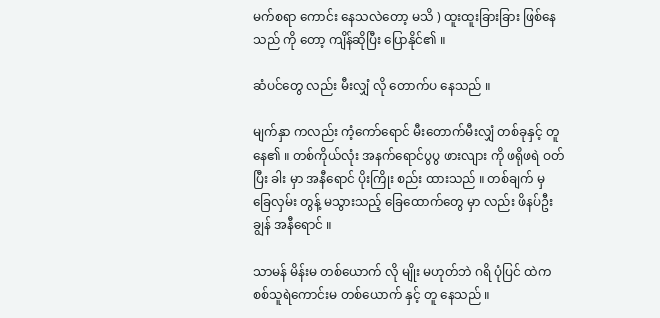မက်စရာ ကောင်း နေသလဲတော့ မသိ ) ထူးထူးခြားခြား ဖြစ်နေသည် ကို တော့ ကျိန်ဆိုပြီး ပြောနိုင်၏ ။

ဆံပင်တွေ လည်း မီးလျှံ လို တောက်ပ နေသည် ။

မျက်နှာ ကလည်း ကံ့ကော်ရောင် မီးတောက်မီးလျှံ တစ်ခုနှင့် တူနေ၏ ။ တစ်ကိုယ်လုံး အနက်ရောင်ပွပွ ဖားလျား ကို ဖရိုဖရဲ ဝတ်ပြီး ခါး မှာ အနီရောင် ပိုးကြိုး စည်း ထားသည် ။ တစ်ချက် မှ ခြေလှမ်း တွန့် မသွားသည့် ခြေထောက်တွေ မှာ လည်း ဖိနပ်ဦးချွန် အနီရောင် ။

သာမန် မိန်းမ တစ်ယောက် လို မျိုး မဟုတ်ဘဲ ဂရိ ပုံပြင် ထဲက စစ်သူရဲကောင်းမ တစ်ယောက် နှင့် တူ နေသည် ။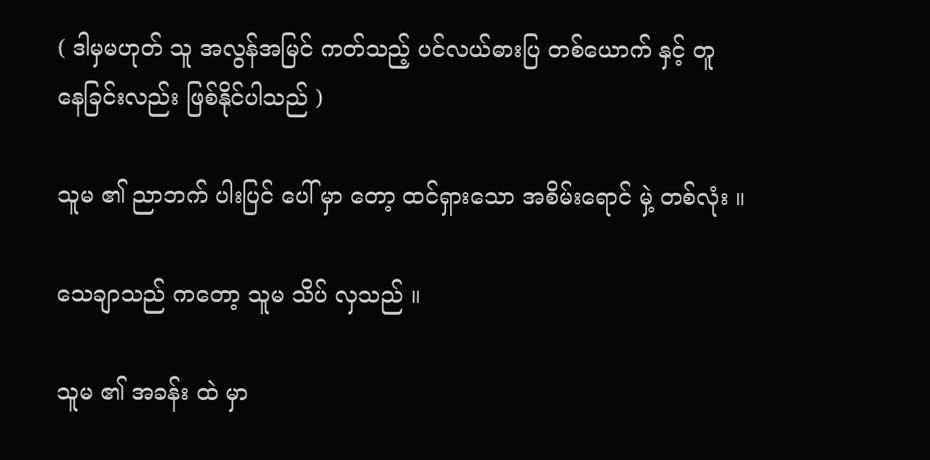( ဒါမှမဟုတ် သူ အလွန်အမြင် ကတ်သည့် ပင်လယ်ဓားပြ တစ်ယောက် နှင့် တူ နေခြင်းလည်း ဖြစ်နိုင်ပါသည် )

သူမ ၏ ညာဘက် ပါးပြင် ပေါ် မှာ တော့ ထင်ရှားသော အစိမ်းရောင် မှဲ့ တစ်လုံး ။

သေချာသည် ကတော့ သူမ သိပ် လှသည် ။

သူမ ၏ အခန်း ထဲ မှာ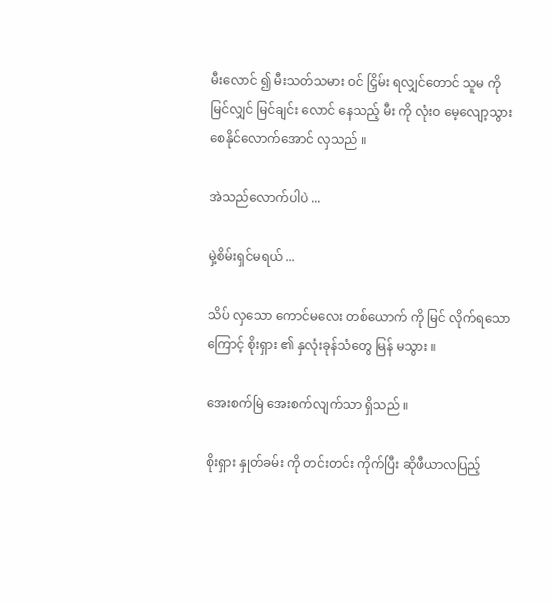မီးလောင် ၍ မီးသတ်သမား ဝင် ငြှိမ်း ရလျှင်တောင် သူမ ကို မြင်လျှင် မြင်ချင်း လောင် နေသည့် မီး ကို လုံးဝ မေ့လျော့သွားစေနိုင်လောက်အောင် လှသည် ။

အဲသည်လောက်ပါပဲ ...

မှဲ့စိမ်းရှင်မရယ် ...

သိပ် လှသော ကောင်မလေး တစ်ယောက် ကို မြင် လိုက်ရသောကြောင့် စိုးရှား ၏ နှလုံးခုန်သံတွေ မြန် မသွား ။

အေးစက်မြဲ အေးစက်လျက်သာ ရှိသည် ။

စိုးရှား နှုတ်ခမ်း ကို တင်းတင်း ကိုက်ပြီး ဆိုဖီယာလပြည့်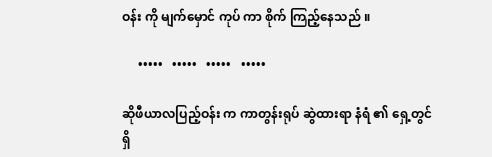ဝန်း ကို မျက်မှောင် ကုပ် ကာ စိုက် ကြည့်နေသည် ။

     •••••   •••••   •••••   •••••

ဆိုဖီယာလပြည့်ဝန်း က ကာတွန်းရုပ် ဆွဲထားရာ နံရံ ၏ ရှေ့တွင် ရှိ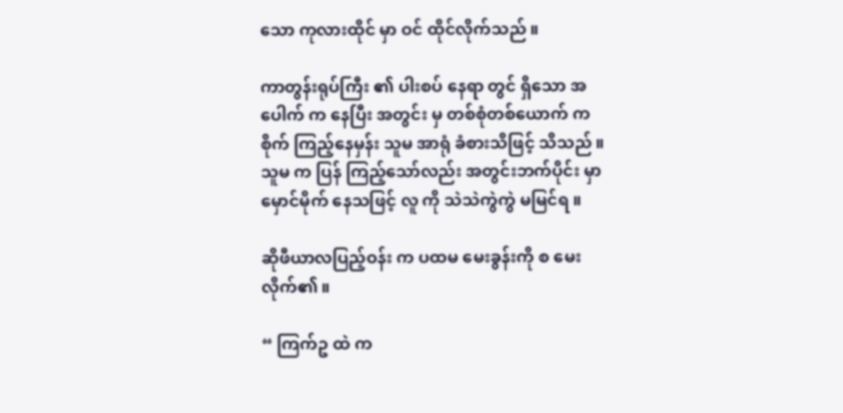သော ကုလားထိုင် မှာ ဝင် ထိုင်လိုက်သည် ။

ကာတွန်းရုပ်ကြီး ၏ ပါးစပ် နေရာ တွင် ရှိသော အပေါက် က နေပြီး အတွင်း မှ တစ်စုံတစ်ယောက် က
စိုက် ကြည့်နေမှန်း သူမ အာရုံ ခံစားသိဖြင့် သိသည် ။ သူမ က ပြန် ကြည့်သော်လည်း အတွင်းဘက်ပိုင်း မှာ မှောင်မိုက် နေသဖြင့် လူ ကို သဲသဲကွဲကွဲ မမြင်ရ ။

ဆိုဖီယာလပြည့်ဝန်း က ပထမ မေးခွန်းကို စ မေးလိုက်၏ ။

“ ကြက်ဥ ထဲ က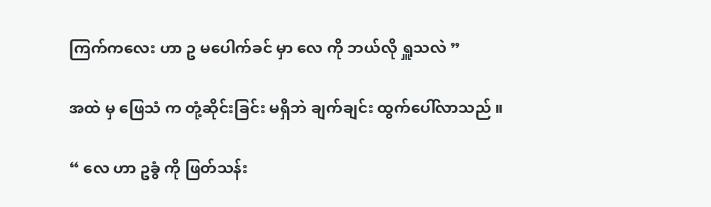ကြက်ကလေး ဟာ ဥ မပေါက်ခင် မှာ လေ ကို ဘယ်လို ရှူသလဲ ”

အထဲ မှ ဖြေသံ က တုံ့ဆိုင်းခြင်း မရှိဘဲ ချက်ချင်း ထွက်ပေါ်လာသည် ။

“ လေ ဟာ ဥခွံ ကို ဖြတ်သန်း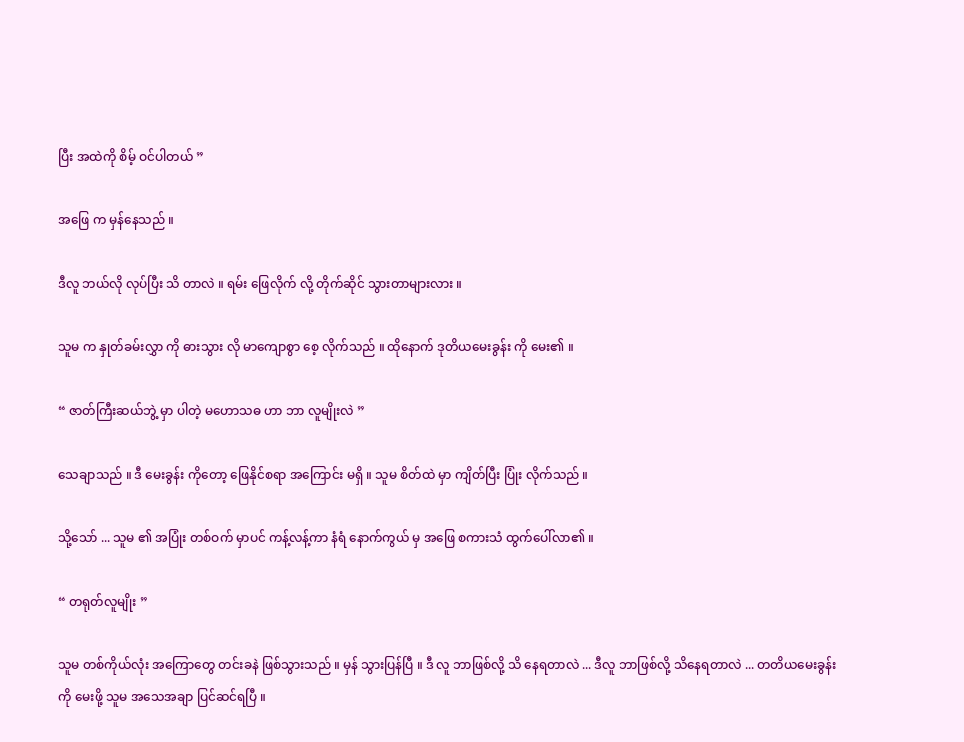ပြီး အထဲကို စိမ့် ဝင်ပါတယ် ”

အဖြေ က မှန်နေသည် ။

ဒီလူ ဘယ်လို လုပ်ပြီး သိ တာလဲ ။ ရမ်း ဖြေလိုက် လို့ တိုက်ဆိုင် သွားတာများလား ။

သူမ က နှုတ်ခမ်းလွှာ ကို ဓားသွား လို မာကျောစွာ စေ့ လိုက်သည် ။ ထိုနောက် ဒုတိယမေးခွန်း ကို မေး၏ ။

“ ဇာတ်ကြီးဆယ်ဘွဲ့ မှာ ပါတဲ့ မဟောသဓ ဟာ ဘာ လူမျိုးလဲ ”

သေချာသည် ။ ဒီ မေးခွန်း ကိုတော့ ဖြေနိုင်စရာ အကြောင်း မရှိ ။ သူမ စိတ်ထဲ မှာ ကျိတ်ပြီး ပြုံး လိုက်သည် ။

သို့သော် ... သူမ ၏ အပြုံး တစ်ဝက် မှာပင် ကန့်လန့်ကာ နံရံ နောက်ကွယ် မှ အဖြေ စကားသံ ထွက်ပေါ်လာ၏ ။

“ တရုတ်လူမျိုး ”

သူမ တစ်ကိုယ်လုံး အကြောတွေ တင်းခနဲ ဖြစ်သွားသည် ။ မှန် သွားပြန်ပြီ ။ ဒီ လူ ဘာဖြစ်လို့ သိ နေရတာလဲ ... ဒီလူ ဘာဖြစ်လို့ သိနေရတာလဲ ... တတိယမေးခွန်း ကို မေးဖို့ သူမ အသေအချာ ပြင်ဆင်ရပြီ ။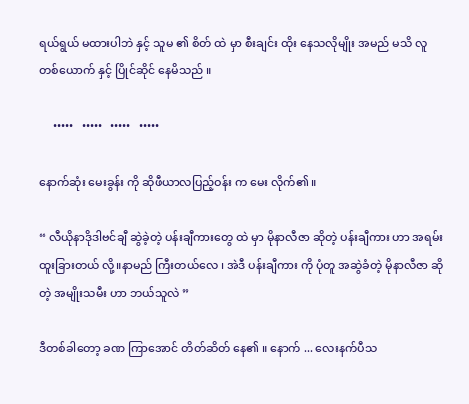ရယ်ရွယ် မထားပါဘဲ နှင့် သူမ ၏ စိတ် ထဲ မှာ စီးချင်း ထိုး နေသလိုမျိုး အမည် မသိ လူ တစ်ယောက် နှင့် ပြိုင်ဆိုင် နေမိသည် ။

     •••••   •••••   •••••   •••••

နောက်ဆုံး မေးခွန်း ကို ဆိုဖီယာလပြည့်ဝန်း က မေး လိုက်၏ ။

“ လီယိုနာဒိုဒါဗင်ချီ ဆွဲခဲ့တဲ့ ပန်းချီကားတွေ ထဲ မှာ မိုနာလီဇာ ဆိုတဲ့ ပန်းချီကား ဟာ အရမ်း ထူးခြားတယ် လို့။နာမည် ကြီးတယ်လေ ၊ အဲဒီ ပန်းချီကား ကို ပုံတူ အဆွဲခံတဲ့ မိုနာလီဇာ ဆိုတဲ့ အမျိုးသမီး ဟာ ဘယ်သူလဲ ”

ဒီတစ်ခါတော့ ခဏ ကြာအောင် တိတ်ဆိတ် နေ၏ ။ နောက် ... လေးနက်ပီသ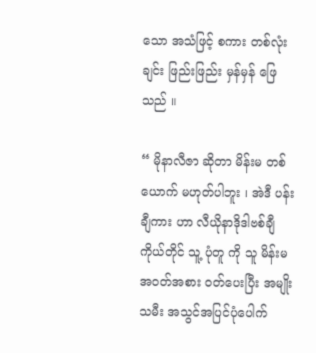သော အသံဖြင့် စကား တစ်လုံးချင်း ဖြည်းဖြည်း မှန်မှန် ဖြေသည် ။

“ မိုနာလီဇာ ဆိုတာ မိန်းမ တစ်ယောက် မဟုတ်ပါဘူး ၊ အဲဒီ ပန်းချီကား ဟာ လီယိုနာဒိုဒါဗစ်ချီ ကိုယ်တိုင် သူ့ ပုံတူ ကို သူ မိန်းမအဝတ်အစား ဝတ်ပေးပြီး အမျိုးသမီး အသွင်အပြင်ပုံပေါက်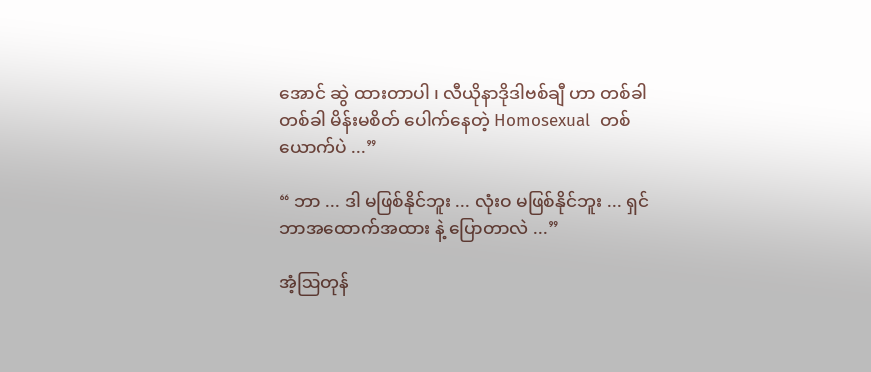အောင် ဆွဲ ထားတာပါ ၊ လီယိုနာဒိုဒါဗစ်ချီ ဟာ တစ်ခါတစ်ခါ မိန်းမစိတ် ပေါက်နေတဲ့ Homosexual  တစ်ယောက်ပဲ ...”

“ ဘာ ... ဒါ မဖြစ်နိုင်ဘူး ... လုံးဝ မဖြစ်နိုင်ဘူး ... ရှင် ဘာအထောက်အထား နဲ့ ပြောတာလဲ ...”

အံ့ဩတုန်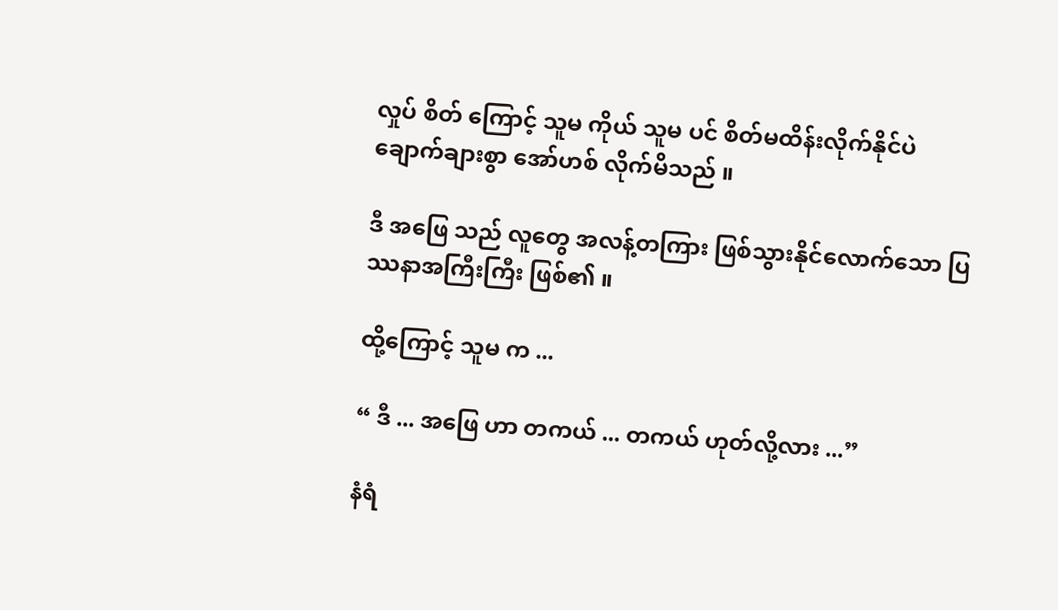လှုပ် စိတ် ကြောင့် သူမ ကိုယ် သူမ ပင် စိတ်မထိန်းလိုက်နိုင်ပဲ ချောက်ချားစွာ အော်ဟစ် လိုက်မိသည် ။

ဒီ အဖြေ သည် လူတွေ အလန့်တကြား ဖြစ်သွားနိုင်လောက်သော ပြဿနာအကြီးကြီး ဖြစ်၏ ။

ထို့ကြောင့် သူမ က ...

“ ဒီ ... အဖြေ ဟာ တကယ် ... တကယ် ဟုတ်လို့လား ...”

နံရံ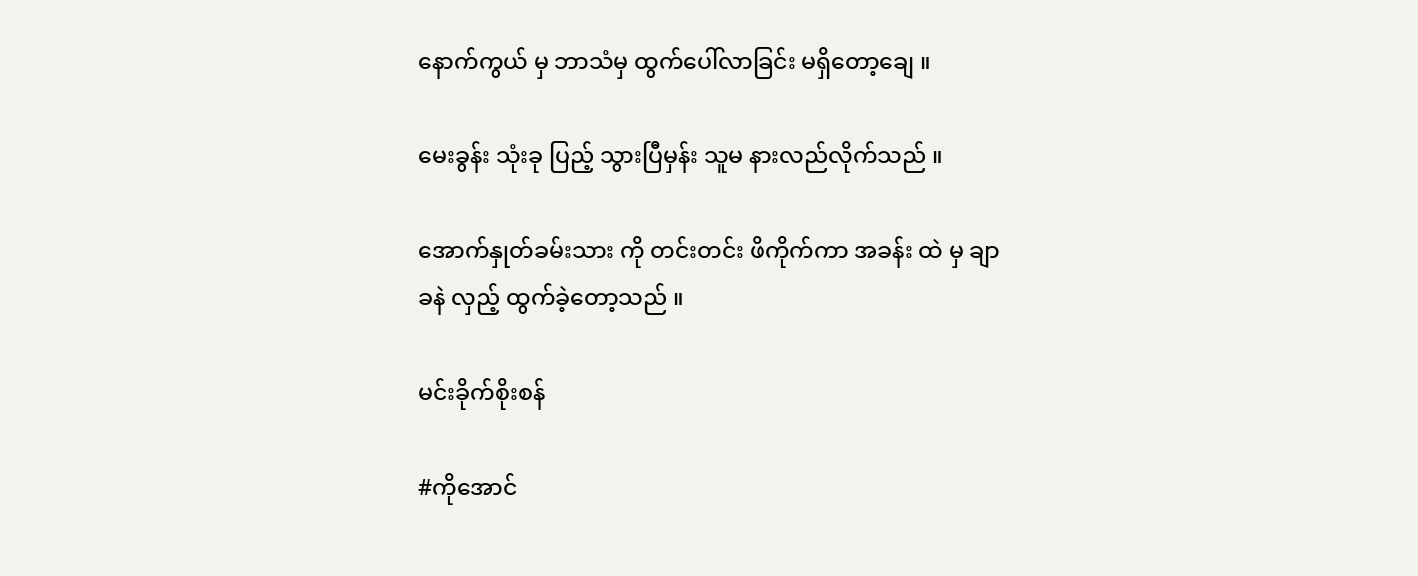နောက်ကွယ် မှ ဘာသံမှ ထွက်ပေါ်လာခြင်း မရှိတော့ချေ ။

မေးခွန်း သုံးခု ပြည့် သွားပြီမှန်း သူမ နားလည်လိုက်သည် ။

အောက်နှုတ်ခမ်းသား ကို တင်းတင်း ဖိကိုက်ကာ အခန်း ထဲ မှ ချာခနဲ လှည့် ထွက်ခဲ့တော့သည် ။

မင်းခိုက်စိုးစန်

#ကိုအောင်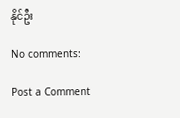နိုင်ဦး

No comments:

Post a Comment